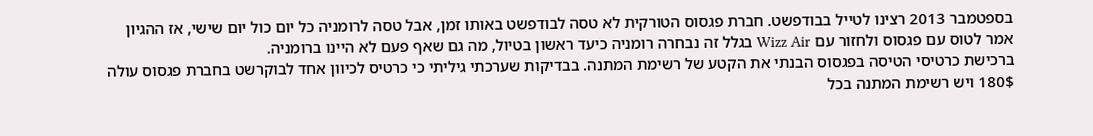בספטמבר 2013 רצינו לטייל בבודפשט. חברת פגסוס הטורקית לא טסה לבודפשט באותו זמן, אבל טסה לרומניה כל יום כול יום שישי, אז ההגיון אמר לטוס עם פגסוס ולחזור עם Wizz Air בגלל זה נבחרה רומניה כיעד ראשון בטיול, מה גם שאף פעם לא היינו ברומניה.
ברכישת כרטיסי הטיסה בפגסוס הבנתי את הקטע של רשימת המתנה. בבדיקות שערכתי גיליתי כי כרטיס לכיוון אחד לבוקרשט בחברת פגסוס עולה 180$ ויש רשימת המתנה בכל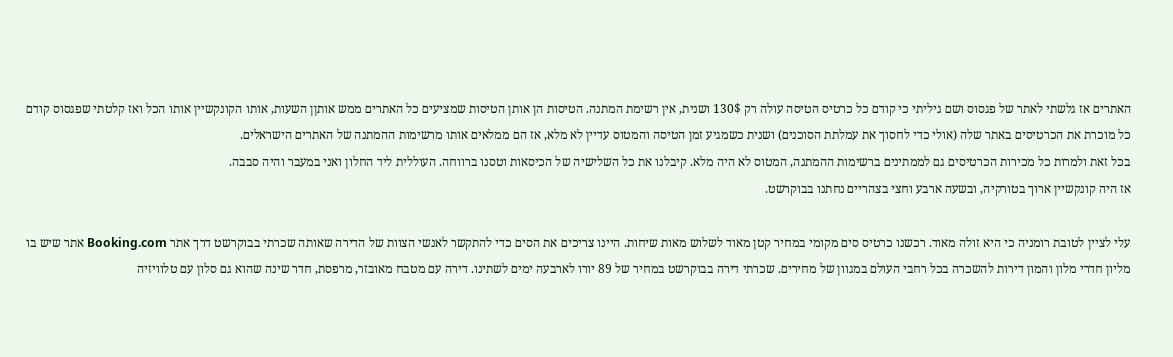האתרים אז גלשתי לאתר של פגסוס ושם גיליתי כי קודם כל כרטיס הטיסה עולה רק 130$ ושנית, אין רשימת המתנה. הטיסות הן אותן הטיסות שמציעים כל האתרים ממש אותןן השעות, אותו הקונקשיין אותו הכל ואז קלטתי שפגסוס קודם כל מוכרת את הכרטיסים באתר שלה (אולי כדי לחסוך את עמלתת הסוכנים) ושנית כשמגיע זמן הטיסה והמטוס עדיין לא מלא, אז הם ממלאים אותו מרשימות ההמתנה של האתרים הישראלים.
בכל זאת ולמרות כל מכירות הכרטיסים גם לממתינים ברשימות ההמתנה, המטוס לא היה מלא. קיבלנו את כל השלישיה של הכיסאות וטסנו ברווחה. העוללית ליד החלון ואני במעבר והיה סבבה.
אז היה קונקשיין ארוך בטורקיה, ובשעה ארבע וחצי בצהריים נחתנו בבוקרשט.

עלי לציין לטובת רומניה כי היא זולה מאוד. רכשנו כרטיס סים מקומי במחיר קטן מאוד לשלוש מאות שיחות. היינו צריכים את הסים כדי להתקשר לאנשי הצוות של הדירה שאותה שכרתי בבוקרשט דרך אתר Booking.com אתר שיש בו מליון חדרי מלון והמון דירות להשכרה בכל רחבי העולם במגוון של מחירים. שכרתי דירה בבוקרשט במחיר של 89 יורו לארבעה ימים לשתינו. דירה עם מטבח מאובזר, מרפסת, חדר שינה שהוא גם סלון עם טלוויזיה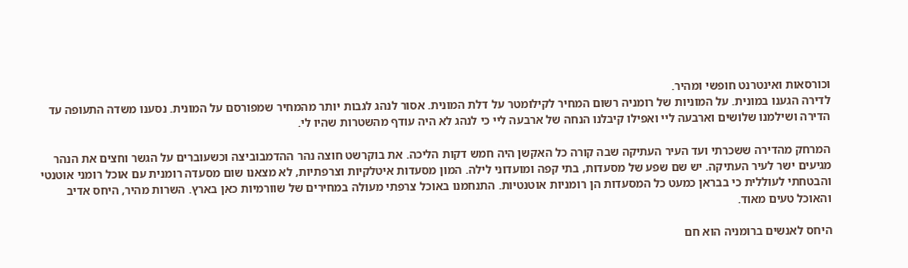וכורסאות ואינטרנט חופשי ומהיר.
לדירה הגענו במונית. על המוניות של רומניה רשום המחיר לקילומטר על דלת המונית. אסור לנהג לגבות יותר מהמחיר שמפורסם על המונית. נסענו משדה התעופה עד הדירה ושילמנו שלושים וארבעה ליי ואפילו קיבלנו הנחה של ארבעה ליי כי לנהג לא היה עודף מהשטרות שהיו לי.

המרחק מהדירה ששכרתי ועד העיר העתיקה שבה קורה כל האקשן היה חמש דקות הליכה. את בוקרשט חוצה נהר ההדמבוביצה וכשעוברים על הגשר וחצים את הנהר מגיעים ישר לעיר העתיקה. יש שם שפע של מסעדות, בתי קפה ומועדוני לילה. המון מסעדות איטלקיות וצרפתיות, לא מצאנו שום מסעדה רומנית עם אוכל רומני אוטנטי והבטחתי לעוללית כי בבראן כמעט כל המסעדות הן רומניות אוטנטיות. התנחמנו באוכל צרפתי מעולה במחירים של שוורמיות כאן בארץ. השרות מהיר, היחס אדיב והאוכל טעים מאוד.

היחס לאנשים ברומניה הוא חם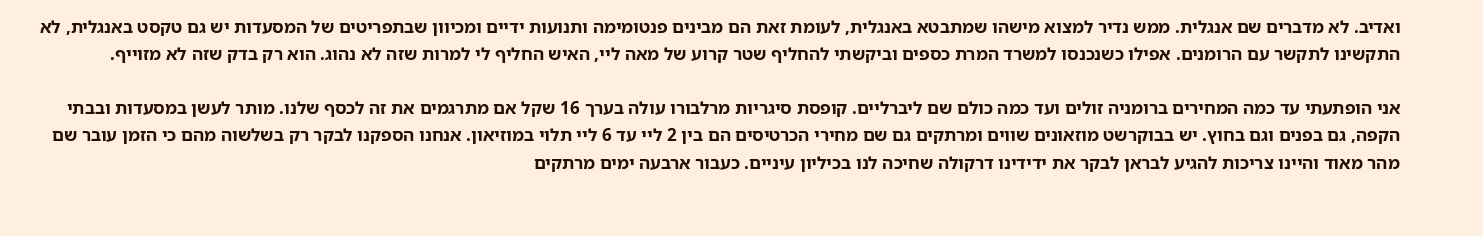ואדיב. לא מדברים שם אנגלית. ממש נדיר למצוא מישהו שמתבטא באנגלית, לעומת זאת הם מבינים פנטומימה ותנועות ידיים ומכיוון שבתפריטים של המסעדות יש גם טקסט באנגלית, לא התקשינו לתקשר עם הרומנים. אפילו כשנכנסו למשרד המרת כספים וביקשתי להחליף שטר קרוע של מאה ליי, האיש החליף לי למרות שזה לא נהוג. הוא רק בדק שזה לא מזוייף.

אני הופתעתי עד כמה המחירים ברומניה זולים ועד כמה כולם שם ליברליים. קופסת סיגריות מרלבורו עולה בערך 16 שקל אם מתרגמים את זה לכסף שלנו. מותר לעשן במסעדות ובבתי הקפה, גם בפנים וגם בחוץ. יש בבוקרשט מוזאונים שווים ומרתקים גם שם מחירי הכרטיסים הם בין 2 ליי עד 6 ליי תלוי במוזיאון. אנחנו הספקנו לבקר רק בשלשוה מהם כי הזמן עובר שם מהר מאוד והיינו צריכות להגיע לבראן לבקר את ידידינו דרקולה שחיכה לנו בכיליון עיניים. כעבור ארבעה ימים מרתקים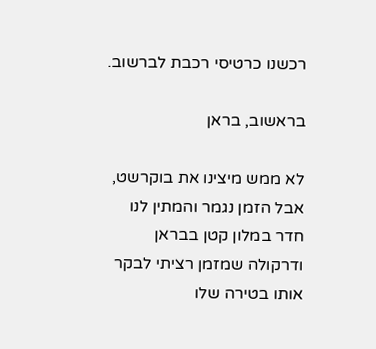רכשנו כרטיסי רכבת לברשוב.

בראשוב, בראן

לא ממש מיצינו את בוקרשט, אבל הזמן נגמר והמתין לנו חדר במלון קטן בבראן ודרקולה שמזמן רציתי לבקר אותו בטירה שלו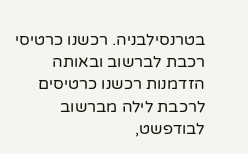בטרנסילבניה. רכשנו כרטיסי רכבת לברשוב ובאותה הזדמנות רכשנו כרטיסים לרכבת לילה מברשוב לבודפשט,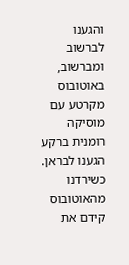והגענו לברשוב ומברשוב, באוטובוס מקרטע עם מוסיקה רומנית ברקע הגענו לבראן.
כשירדנו מהאוטובוס קידם את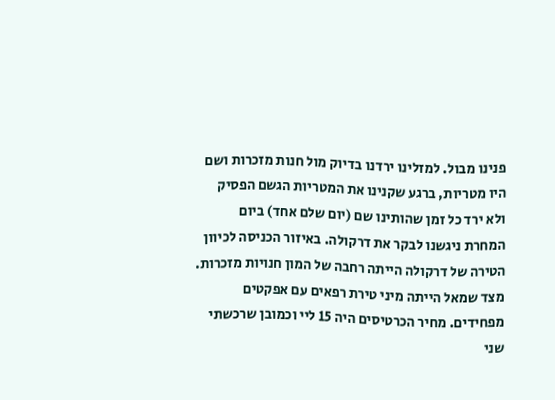פנינו מבול. למזלינו ירדנו בדיוק מול חנות מזכרות ושם היו מטריות, ברגע שקנינו את המטריות הגשם הפסיק ולא ירד כל זמן שהותינו שם (יום שלם אחד) ביום המחרת ניגשנו לבקר את דרקולה. באיזור הכניסה לכיוון הטירה של דרקולה הייתה רחבה של המון חנויות מזכרות. מצד שמאל הייתה מיני טירת רפאים עם אפקטים מפחידים. מחיר הכרטיסים היה 15 ליי וכמובן שרכשתי שני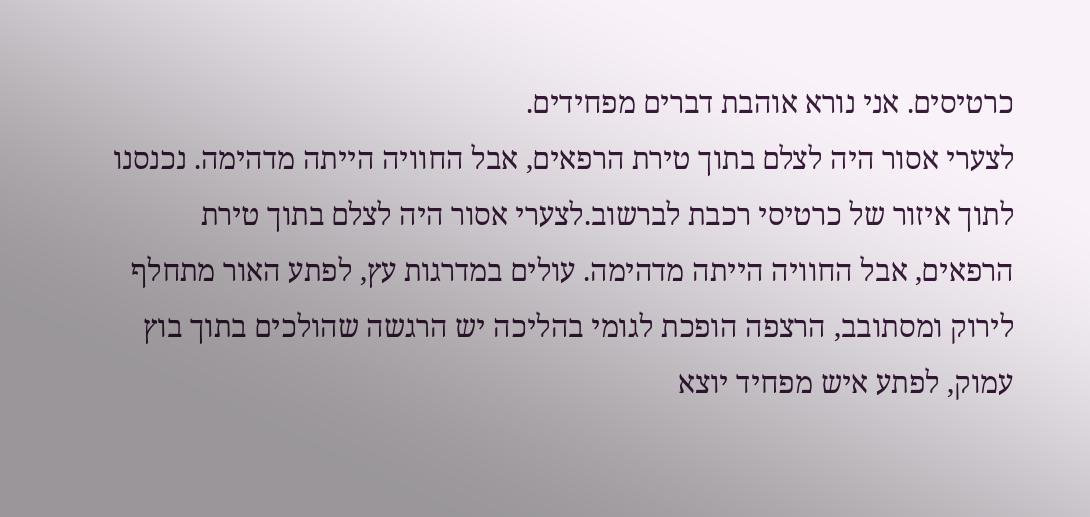כרטיסים. אני נורא אוהבת דברים מפחידים.
לצערי אסור היה לצלם בתוך טירת הרפאים, אבל החוויה הייתה מדהימה. נכנסנו לתוך איזור של כרטיסי רכבת לברשוב.לצערי אסור היה לצלם בתוך טירת הרפאים, אבל החוויה הייתה מדהימה. עולים במדרגות עץ, לפתע האור מתחלף לירוק ומסתובב, הרצפה הופכת לגומי בהליכה יש הרגשה שהולכים בתוך בוץ עמוק, לפתע איש מפחיד יוצא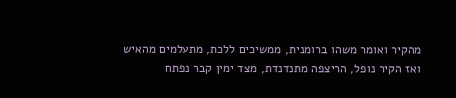מהקיר ואומר משהו ברומנית, ממשיכים ללכת, מתעלמים מהאיש ואז הקיר נופל, הריצפה מתנדנדת, מצד ימין קבר נפתח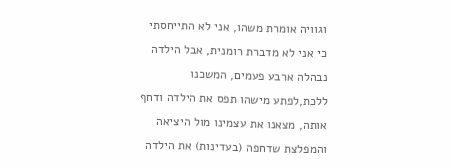וגוויה אומרת משהו, אני לא התייחסתי כי אני לא מדברת רומנית, אבל הילדה נבהלה ארבע פעמים, המשכנו ללכת,לפתע מישהו תפס את הילדה ודחף אותה, מצאנו את עצמינו מול היציאה והמפלצת שדחפה (בעדינות) את הילדה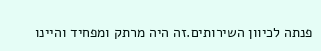פנתה לכיוון השירותים.זה היה מרתק ומפחיד והיינו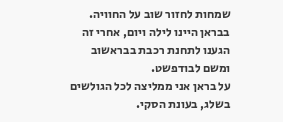שמחות לחזור שוב על החוויה.
בבראן היינו לילה ויום, אחרי זה הגענו לתחנת רכבת בבראשוב ומשם לבודפשט.
על בראן אני ממליצה לכל הגולשים בשלג, בעונת הסקי.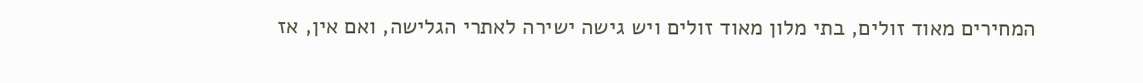המחירים מאוד זולים, בתי מלון מאוד זולים ויש גישה ישירה לאתרי הגלישה, ואם אין, אז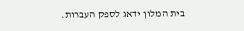בית המלון ידאג לספק העברות.